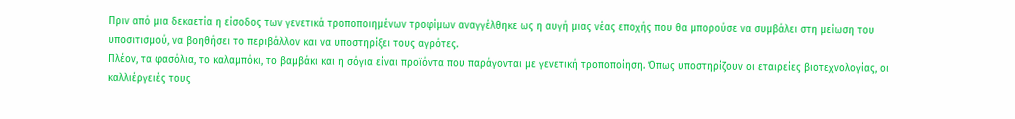Πριν από μια δεκαετία η είσοδος των γενετικά τροποποιημένων τροφίμων αναγγέλθηκε ως η αυγή μιας νέας εποχής που θα μπορούσε να συμβάλει στη μείωση του υποσιτισμού, να βοηθήσει το περιβάλλον και να υποστηρίξει τους αγρότες.
Πλέον, τα φασόλια, το καλαμπόκι, το βαμβάκι και η σόγια είναι προϊόντα που παράγονται με γενετική τροποποίηση. Όπως υποστηρίζουν οι εταιρείες βιοτεχνολογίας, οι καλλιέργειές τους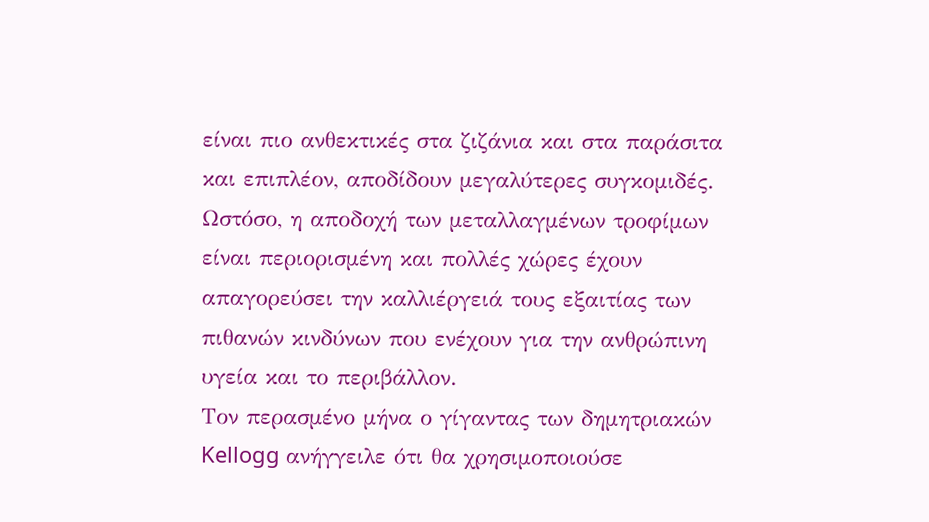είναι πιο ανθεκτικές στα ζιζάνια και στα παράσιτα και επιπλέον, αποδίδουν μεγαλύτερες συγκομιδές. Ωστόσο, η αποδοχή των μεταλλαγμένων τροφίμων είναι περιορισμένη και πολλές χώρες έχουν απαγορεύσει την καλλιέργειά τους εξαιτίας των πιθανών κινδύνων που ενέχουν για την ανθρώπινη υγεία και το περιβάλλον.
Τον περασμένο μήνα ο γίγαντας των δημητριακών Kellogg ανήγγειλε ότι θα χρησιμοποιούσε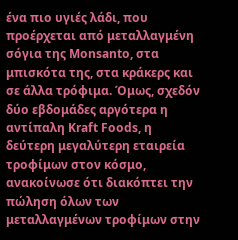ένα πιο υγιές λάδι, που προέρχεται από μεταλλαγμένη σόγια της Monsanto, στα μπισκότα της, στα κράκερς και σε άλλα τρόφιμα. Όμως, σχεδόν δύο εβδομάδες αργότερα η αντίπαλη Kraft Foods, η δεύτερη μεγαλύτερη εταιρεία τροφίμων στον κόσμο, ανακοίνωσε ότι διακόπτει την πώληση όλων των μεταλλαγμένων τροφίμων στην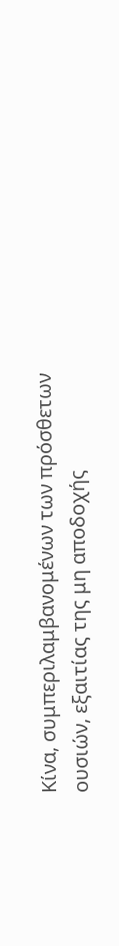Κίνα, συμπεριλαμβανομένων των πρόσθετων ουσιών, εξαιτίας της μη αποδοχής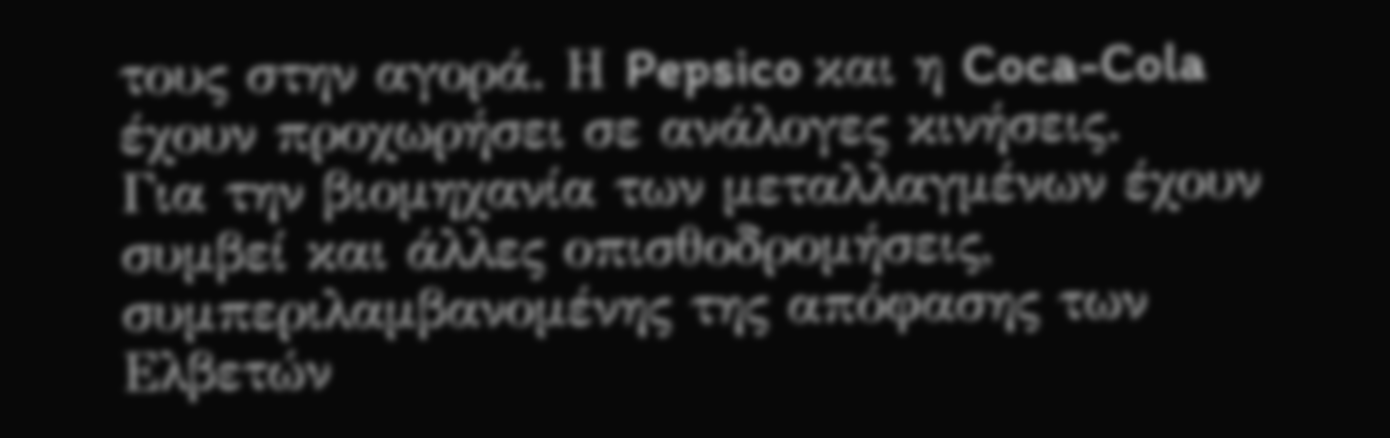τους στην αγορά. Η Pepsico και η Coca-Cola έχουν προχωρήσει σε ανάλογες κινήσεις.
Για την βιομηχανία των μεταλλαγμένων έχουν συμβεί και άλλες οπισθοδρομήσεις, συμπεριλαμβανομένης της απόφασης των Ελβετών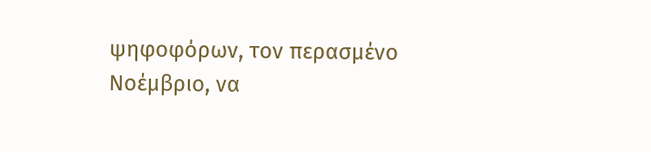ψηφοφόρων, τον περασμένο Νοέμβριο, να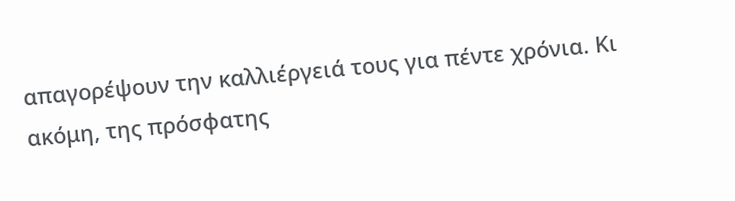απαγορέψουν την καλλιέργειά τους για πέντε χρόνια. Κι ακόμη, της πρόσφατης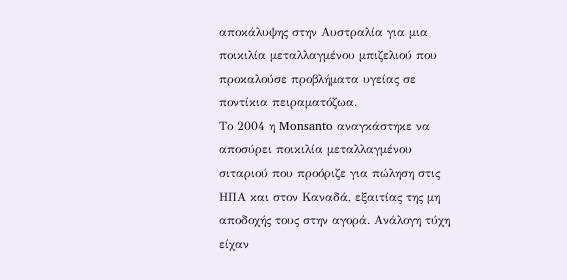αποκάλυψης στην Αυστραλία για μια ποικιλία μεταλλαγμένου μπιζελιού που προκαλούσε προβλήματα υγείας σε ποντίκια πειραματόζωα.
Το 2004 η Monsanto αναγκάστηκε να αποσύρει ποικιλία μεταλλαγμένου σιταριού που προόριζε για πώληση στις ΗΠΑ και στον Καναδά, εξαιτίας της μη αποδοχής τους στην αγορά. Ανάλογη τύχη είχαν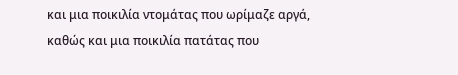και μια ποικιλία ντομάτας που ωρίμαζε αργά, καθώς και μια ποικιλία πατάτας που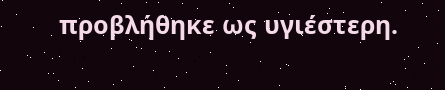προβλήθηκε ως υγιέστερη.